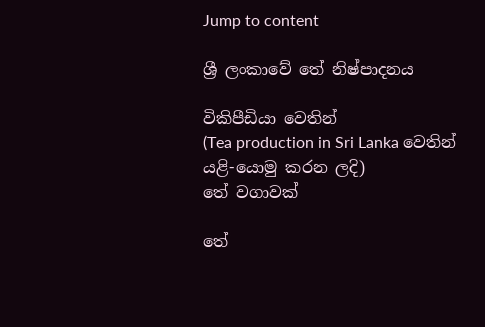Jump to content

ශ්‍රී ලංකාවේ තේ නිෂ්පාදනය

විකිපීඩියා වෙතින්
(Tea production in Sri Lanka වෙතින් යළි-යොමු කරන ලදි)
තේ වගාවක්

තේ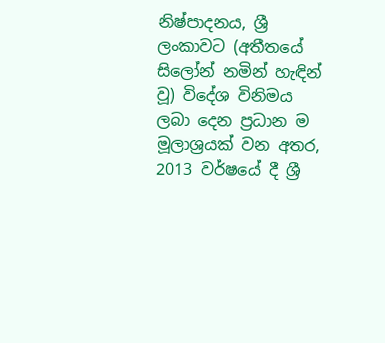නිෂ්පාදනය, ශ්‍රී ලංකාවට (අතීතයේ සිලෝන් නමින් හැඳින් වූ) විදේශ විනිමය ලබා දෙන ප්‍රධාන ම මූලාශ්‍රයක් වන අතර, 2013 වර්ෂයේ දී ශ්‍රී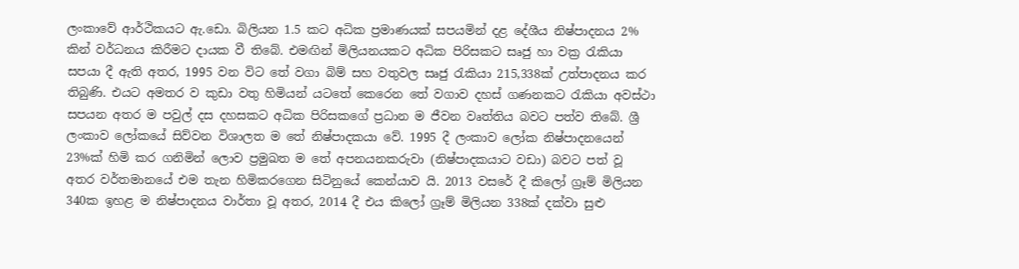ලංකාවේ ආර්ථිකයට ඇ.ඩො. බිලියන 1.5 කට අධික ප්‍රමාණයක් සපයමින් දළ දේශීය නිෂ්පාදනය 2% කින් වර්ධනය කිරීමට දායක වී තිබේ. එමඟින් මිලියනයකට අධික පිරිසකට සෘජු හා වක්‍ර රැකියා සපයා දී ඇති අතර, 1995 වන විට තේ වගා බිම් සහ වතුවල සෘජු රැකියා 215,338ක් උත්පාදනය කර තිබුණි. එයට අමතර ව කුඩා වතු හිමියන් යටතේ කෙරෙන තේ වගාව දහස් ගණනකට රැකියා අවස්ථා සපයන අතර ම පවුල් දස දහසකට අධික පිරිසකගේ ප්‍රධාන ම ජීවන වෘත්තිය බවට පත්ව තිබේ. ශ්‍රී ලංකාව ලෝකයේ සිව්වන විශාලත ම තේ නිෂ්පාදකයා වේ. 1995 දී ලංකාව ලෝක නිෂ්පාදනයෙන් 23%ක් හිමි කර ගනිමින් ලොව ප්‍රමුඛත ම තේ අපනයනකරුවා (නිෂ්පාදකයාට වඩා) බවට පත් වූ අතර වර්තමානයේ එම තැන හිමිකරගෙන සිටිනුයේ කෙන්යාව යි. 2013 වසරේ දී කිලෝ ග්‍රෑම් මිලියන 340ක ඉහළ ම නිෂ්පාදනය වාර්තා වූ අතර, 2014 දී එය කිලෝ ග්‍රෑම් මිලියන 338ක් දක්වා සුළු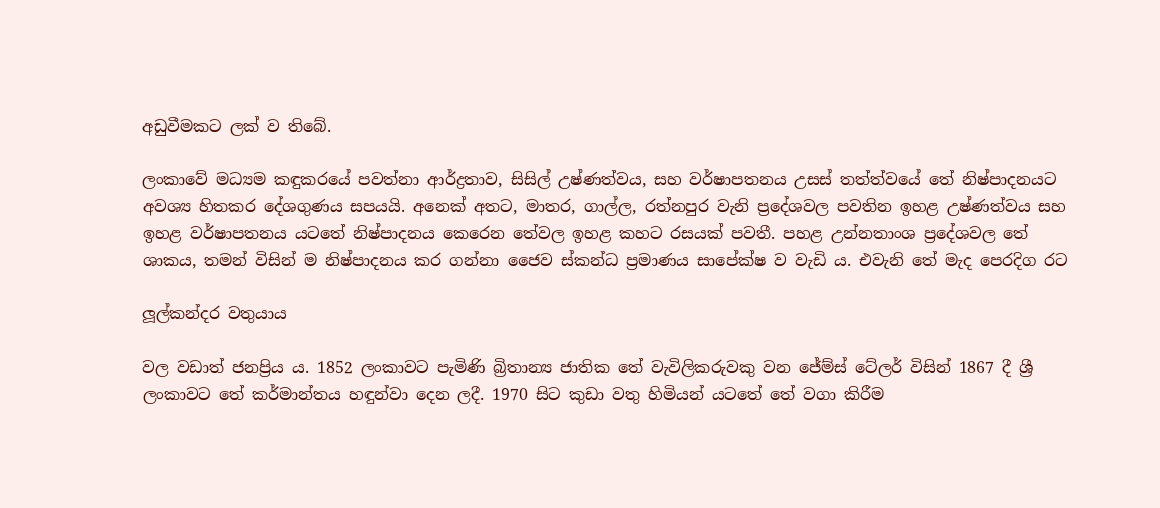අඩුවීමකට ලක් ව තිබේ.

ලංකාවේ මධ්‍යම කඳුකරයේ පවත්නා ආර්ද්‍රතාව, සිසිල් උෂ්ණත්වය, සහ වර්ෂාපතනය උසස් තත්ත්වයේ තේ නිෂ්පාදනයට අවශ්‍ය හිතකර දේශගුණය සපයයි. අනෙක් අතට, මාතර, ගාල්ල, රත්නපුර වැනි ප්‍රදේශවල පවතින ඉහළ උෂ්ණත්වය සහ ඉහළ වර්ෂාපතනය යටතේ නිෂ්පාදනය කෙරෙන තේවල ඉහළ කහට රසයක් පවතී. පහළ උන්නතාංශ ප්‍රදේශවල තේ ශාකය, තමන් විසින් ම නිෂ්පාදනය කර ගන්නා ජෛව ස්කන්ධ ප්‍රමාණය සාපේක්ෂ ව වැඩි ය. එවැනි තේ මැද පෙරදිග රට

ලූල්කන්දර වතුයාය

වල වඩාත් ජනප්‍රිය ය. 1852 ලංකාවට පැමිණි බ්‍රිතාන්‍ය ජාතික තේ වැවිලිකරුවකු වන ජේම්ස් ටේලර් විසින් 1867 දී ශ්‍රී ලංකාවට තේ කර්මාන්තය හඳුන්වා දෙන ලදී. 1970 සිට කුඩා වතු හිමියන් යටතේ තේ වගා කිරීම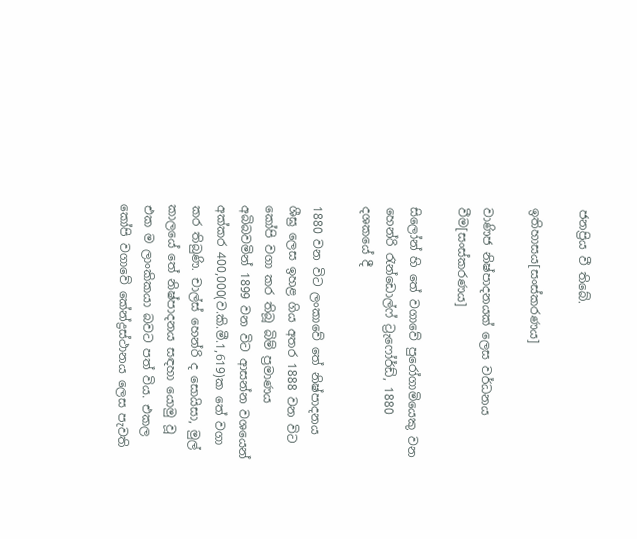ජනප්‍රිය වී තිබේ.

ඉතිහාසය[සංස්කරණය]

වාණිජ නිෂ්පාදනයක් ලෙස වර්ධනය වීම[සංස්කරණය]

සිලෝන් හි තේ වගාවේ පුරෝගාමියෙකු වන හෙන්රි රැන්ඩොල්ෆ් ට්‍රැෆෝර්ඩ්, 1880 දශකයේ දී

1880 වන විට ලංකාවේ තේ නිෂ්පාදනය ශීඝ්‍ර ලෙස ඉහළ ගිය අතර 1888 වන විට කෝපි වගා කර තිබූ බිම් ප්‍රමාණය අබිබවමින් 1899 වන විට ආසන්න වශයෙන් අක්කර 400,000(ව.කි.මී.1,619)ක තේ වගා කර තිබුණි. චාල්ස් හෙන්රි ද සොයිසා, මුල් කාලයේ තේ නිෂ්පාදනය සඳහා යොමු වූ එක ම ලාංකිකයා බවට පත් විය. එකල කෝපි වගාවේ කේන්ද්‍රස්ථානය ලෙස පැවති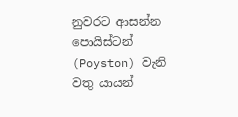නුවරට ආසන්න පොයිස්ටන් (Poyston) වැනි වතු යායන්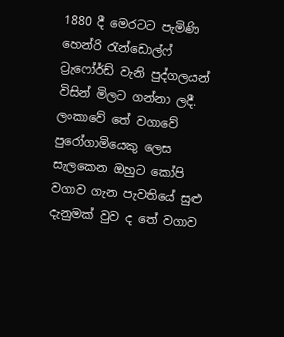1880 දී මෙරටට පැමිණි හෙන්රි රැන්ඩොල්ෆ් ට්‍රැෆෝර්ඩ් වැනි පුද්ගලයන් විසින් මිලට ගන්නා ලදී. ලංකාවේ තේ වගාවේ පුරෝගාමියෙකු ලෙස සැලකෙන ඔහුට කෝපි වගාව ගැන පැවතියේ සුළු දැනුමක් වුව ද තේ වගාව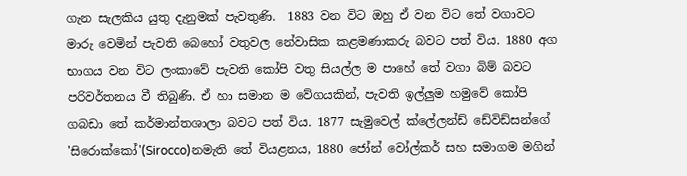ගැන සැලකිය යුතු දැනුමක් පැවතුණි.  1883 වන විට ඔහු ඒ වන විට තේ වගාවට මාරු වෙමින් පැවති බෙහෝ වතුවල නේවාසික කළමණාකරු බවට පත් විය. 1880 අග භාගය වන විට ලංකාවේ පැවති කෝපි වතු සියල්ල ම පාහේ තේ වගා බිම් බවට පරිවර්තනය වී තිබුණි. ඒ හා සමාන ම වේගයකින්, පැවති ඉල්ලුම හමුවේ කෝපි ගබඩා තේ කර්මාන්තශාලා බවට පත් විය. 1877 සැමුවෙල් ක්ලේලන්ඩ් ඩේවිඩ්සන්ගේ 'සිරොක්කෝ'(Sirocco)නමැති තේ වියළනය, 1880 ජෝන් වෝල්කර් සහ සමාගම මගින්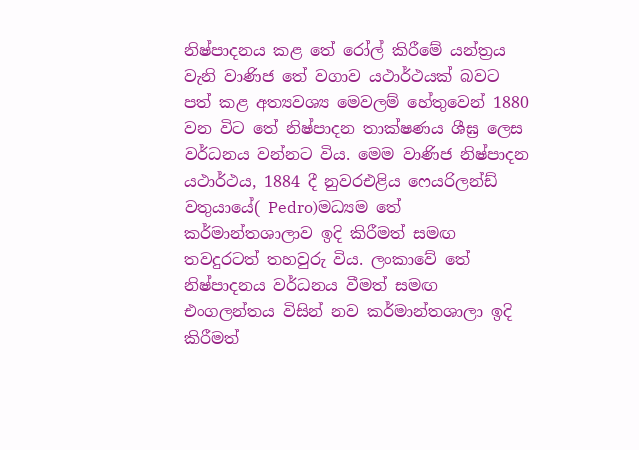නිෂ්පාදනය කළ තේ රෝල් කිරීමේ යන්ත්‍රය වැනි වාණිජ තේ වගාව යථාර්ථයක් බවට පත් කළ අත්‍යවශ්‍ය මෙවලම් හේතුවෙන් 1880 වන විට තේ නිෂ්පාදන තාක්ෂණය ශීඝ්‍ර ලෙස වර්ධනය වන්නට විය. මෙම වාණිජ නිෂ්පාදන යථාර්ථය, 1884 දී නුවරඑළිය ෆෙයරිලන්ඩ් වතුයායේ( Pedro)මධ්‍යම තේ කර්මාන්තශාලාව ඉදි කිරීමත් සමඟ තවදුරටත් තහවුරු විය. ලංකාවේ තේ නිෂ්පාදනය වර්ධනය වීමත් සමඟ එංගලන්තය විසින් නව කර්මාන්තශාලා ඉදි කිරීමත්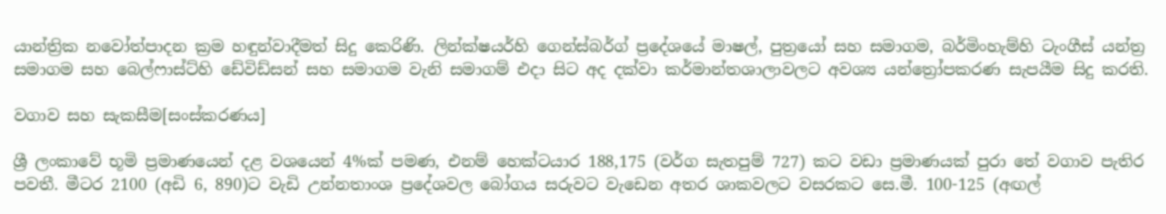යාන්ත්‍රික නවෝත්පාදන ක්‍රම හඳුන්වාදීමත් සිදු කෙරිණි. ලින්ක්ෂයර්හි ගෙන්ස්බර්ග් ප්‍රදේශයේ මාෂල්, පුත්‍රයෝ සහ සමාගම, බර්මිංහැම්හි ටැංගීස් යන්ත්‍ර සමාගම සහ බෙල්ෆාස්ට්හි ඩේවිඩ්සන් සහ සමාගම වැනි සමාගම් එදා සිට අද දක්වා කර්මාන්තශාලාවලට අවශ්‍ය යන්ත්‍රෝපකරණ සැපයීම සිදු කරති.

වගාව සහ සැකසීම[සංස්කරණය]

ශ්‍රී ලංකාවේ භූමි ප්‍රමාණයෙන් දළ වශයෙන් 4%ක් පමණ, එනම් හෙක්ටයාර 188,175 (වර්ග සැතපුම් 727) කට වඩා ප්‍රමාණයක් පුරා තේ වගාව පැතිර පවතී. මීටර 2100 (අඩි 6, 890)ට වැඩි උන්නතාංශ ප්‍රදේශවල බෝගය සරුවට වැඩෙන අතර ශාකවලට වසරකට සෙ.මී. 100-125 (අඟල්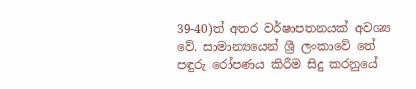39-40)ත් අතර වර්ෂාපතනයක් අවශ්‍ය වේ. සාමාන්‍යයෙන් ශ්‍රී ලංකාවේ තේ පඳුරු රෝපණය කිරීම සිදු කරනුයේ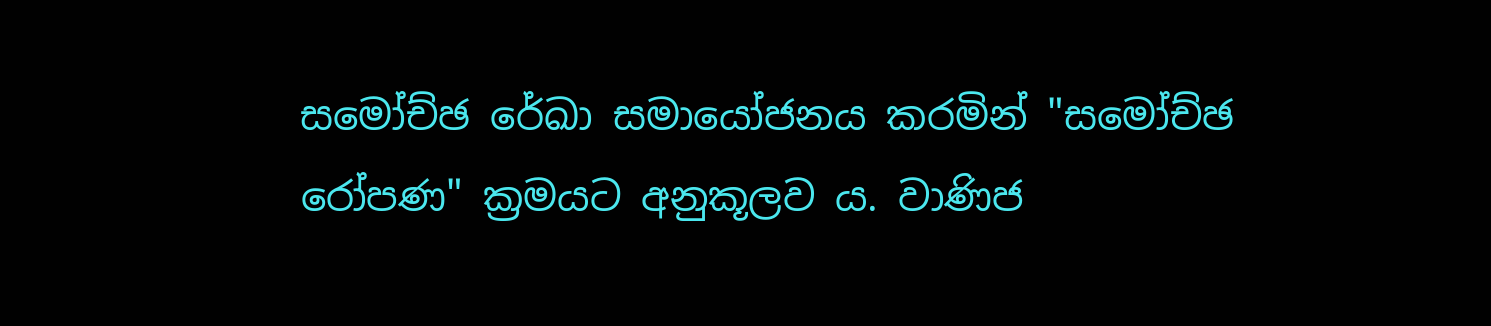සමෝච්ඡ රේඛා සමායෝජනය කරමින් "සමෝච්ඡ රෝපණ" ක්‍රමයට අනුකූලව ය. වාණිජ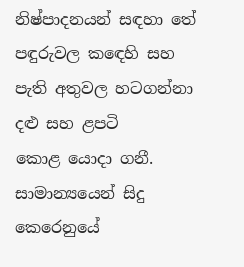නිෂ්පාදනයන් සඳහා තේ පඳුරුවල කඳෙහි සහ පැති අතුවල හටගන්නා දළු සහ ළපටි කොළ ‍යොදා ගනී. සාමාන්‍යයෙන් සිදු කෙරෙනුයේ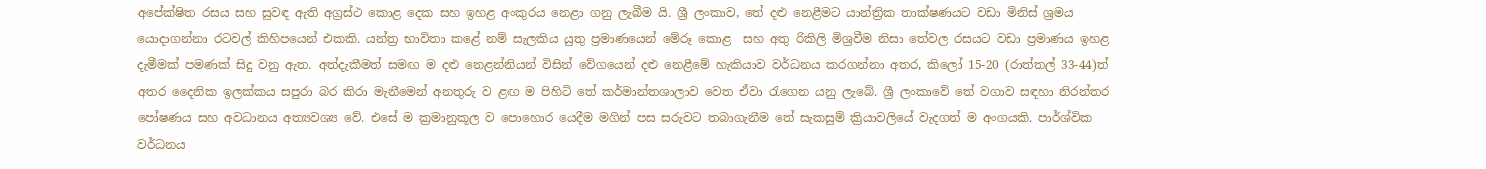අපේක්ෂිත රසය සහ සුවඳ ඇති අග්‍රස්ථ කොළ දෙක සහ ඉහළ අංකුරය නෙළා ගනු ලැබීම යි. ශ්‍රී ලංකාව, තේ දළු නෙළීමට යාන්ත්‍රික තාක්ෂණයට වඩා මිනිස් ශ්‍රමය යොදාගන්නා රටවල් කිහිපයෙන් එකකි. යන්ත්‍ර භාවිතා කළේ නම් සැලකිය යුතු ප්‍රමාණයෙන් මේරූ කොළ  සහ අතු රිකිලි මිශ්‍රවීම නිසා තේවල රසයට වඩා ප්‍රමාණය ඉහළ දැමීමක් පමණක් සිදු වනු ඇත. අත්දැකීමත් සමඟ ම දළු නෙළන්නියන් විසින් වේගයෙන් දළු නෙළීමේ හැකියාව වර්ධනය කරගන්නා අතර, කිලෝ 15-20 (රාත්තල් 33-44)ත් අතර දෛනික ඉලක්කය සපුරා බර කිරා මැනීමෙන් අනතුරු ව ළඟ ම පිහිටි තේ කර්මාන්තශාලාව වෙත ඒවා රැගෙන යනු ලැබේ. ශ්‍රී ලංකාවේ තේ වගාව සඳහා නිරන්තර පෝෂණය සහ අවධානය අත්‍යවශ්‍ය වේ. එසේ ම ක්‍රමානුකූල ව පොහොර යෙදීම මගින් පස සරුවට තබාගැනීම තේ සැකසුම් ක්‍රියාවලියේ වැදගත් ම අංගයකි. පාර්ශ්වික වර්ධනය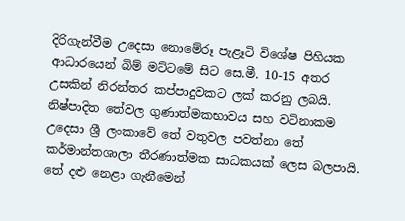දිරිගැන්වීම උදෙසා නොමේරූ පැළෑටි විශේෂ පිහියක ආධාරයෙන් බිම් මට්ටමේ සිට සෙ.මී. 10-15 අතර උසකින් නිරන්තර කප්පාදුවකට ලක් කරනු ලබයි. නිෂ්පාදිත තේවල ගුණාත්මකභාවය සහ වටිනාකම උ‍දෙසා ශ්‍රී ලංකාවේ තේ වතුවල පවත්නා තේ කර්මාන්තශාලා තීරණාත්මක සාධකයක් ලෙස බලපායි. තේ දළු නෙළා ගැනීමෙන්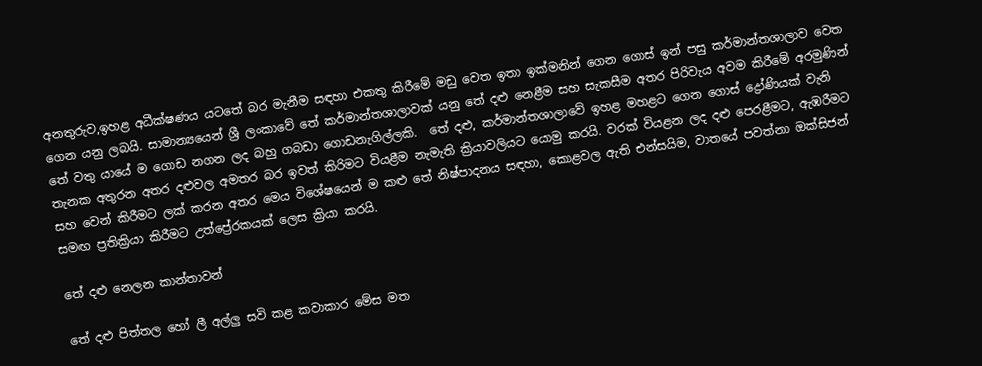අනතුරුව,ඉහළ අධීක්ෂණය යටතේ බර මැනීම සඳහා එකතු කිරීමේ මඩු වෙත ඉතා ඉක්මනින් ගෙන ගොස් ඉන් පසු කර්මාන්තශාලාව වෙත ගෙන යනු ලබයි. සාමාන්‍යයෙන් ශ්‍රී ලංකාවේ තේ කර්මාන්තශාලාවක් යනු තේ දළු නෙළීම සහ සැකසීම අතර පිරිවැය අවම කිරීමේ අරමුණින් තේ වතු යායේ ම ගොඩ නගන ලද බහු ගබඩා ගොඩනැගිල්ලකි.  තේ දළු, කර්මාන්තශාලාවේ ඉහළ මහළට ගෙන ‍ගොස් ද්‍රෝණියක් වැනි තැනක අතුරන අතර දළුවල අමතර බර ඉවත් කිරිමට වියළීම නැමැති ක්‍රියාවලියට යොමු කරයි. වරක් වියළන ලද දළු පෙරළීමට, ඇඹරීමට සහ වෙන් කිරීමට ලක් කරන අතර මෙය විශේෂ‍යෙන් ම කළු තේ නිෂ්පාදනය සඳහා, කොළවල ඇති එන්සයිම, වාතයේ පවත්නා ඔක්සිජන් සමඟ ප්‍රතික්‍රියා කිරීමට උත්ප්‍රේරකයක් ලෙස ක්‍රියා කරයි.

තේ දළු නෙලන කාන්තාවන්

තේ දළු පිත්තල හෝ ලී අල්ලු ස‍වි කළ කවාකාර මේස මත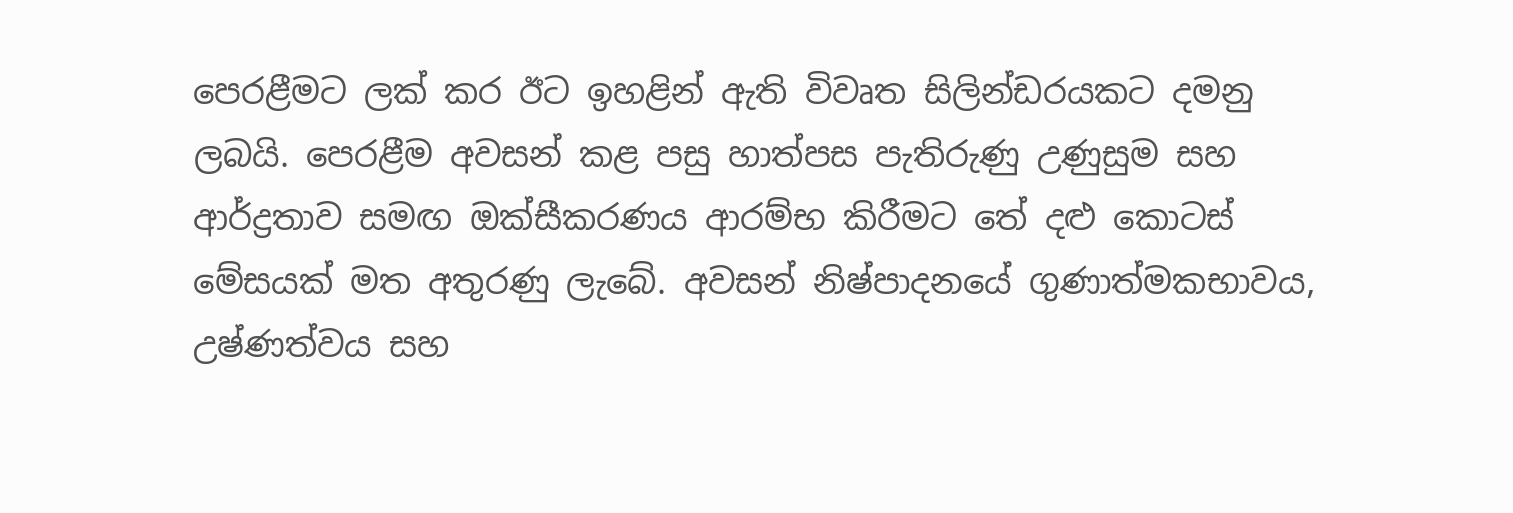පෙරළීමට ලක් කර ඊට ඉහළින් ඇති විවෘත සිලින්ඩරයකට දමනු ලබයි. පෙරළීම අවසන් කළ පසු හාත්පස පැතිරුණු උණුසුම සහ ආර්ද්‍රතාව සමඟ ඔක්සීකරණය ආරම්භ කිරීමට තේ දළු කොටස් මේසයක් මත අතුරණු ලැබේ. අවසන් නිෂ්පාදනයේ ගුණාත්මකභාවය, උෂ්ණත්වය සහ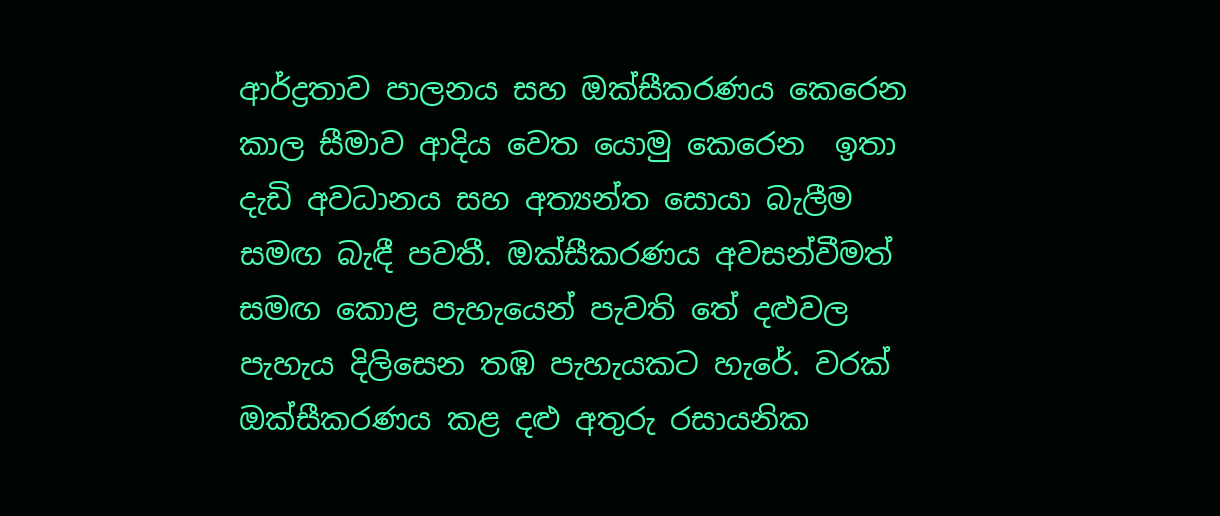ආර්ද්‍රතාව පාලනය සහ ඔක්සීකරණය කෙරෙන කාල සීමාව ආදිය වෙත යොමු කෙරෙන  ඉතා දැඩි අවධානය සහ අත්‍යන්ත සොයා බැලීම සමඟ බැඳී පවතී. ඔක්සීකරණය අවසන්වීමත් සමඟ කොළ පැහැයෙන් පැවති තේ දළුවල පැහැය දිලිසෙන තඹ පැහැයකට හැරේ. වරක් ඔක්සීකරණය කළ දළු අතුරු රසායනික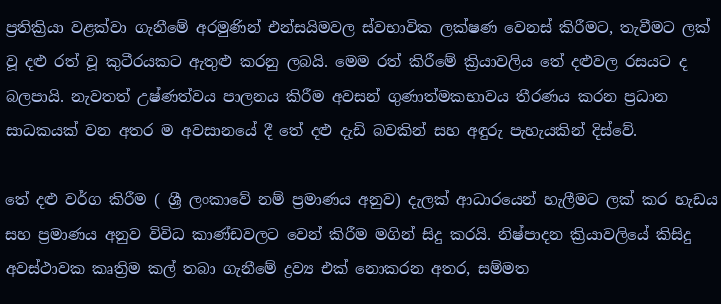ප්‍රතික්‍රියා වළක්වා ගැනීමේ අරමුණින් එන්සයිමවල ස්වභාවික ලක්ෂණ වෙනස් කිරීමට, තැවීමට ලක් වූ දළු රත් වූ කුටීරයකට ඇතුළු කරනු ලබයි. මෙම රත් කිරීමේ ක්‍රියාවලිය තේ දළුවල රසයට ද බලපායි. නැවතත් උෂ්ණත්වය පාලනය කිරීම අවසන් ගුණාත්මකභාවය තීරණය කරන ප්‍රධාන සාධකයක් වන අතර ම අවසානයේ දී තේ දළු දැඩි බවකින් සහ අඳුරු පැහැයකින් දිස්වේ.

තේ දළු වර්ග කිරීම ( ශ්‍රී ලංකාවේ නම් ප්‍රමාණය අනුව) දැලක් ආධාරයෙන් හැලීමට ලක් කර හැඩය සහ ප්‍රමාණය අනුව විවිධ කාණ්ඩවලට වෙන් කිරීම මගින් සිදු කරයි. නිෂ්පාදන ක්‍රියාවලියේ කිසිදු අවස්ථාවක කෘත්‍රිම කල් තබා ගැනීමේ ද්‍රව්‍ය එක් නොකරන අතර, සම්මත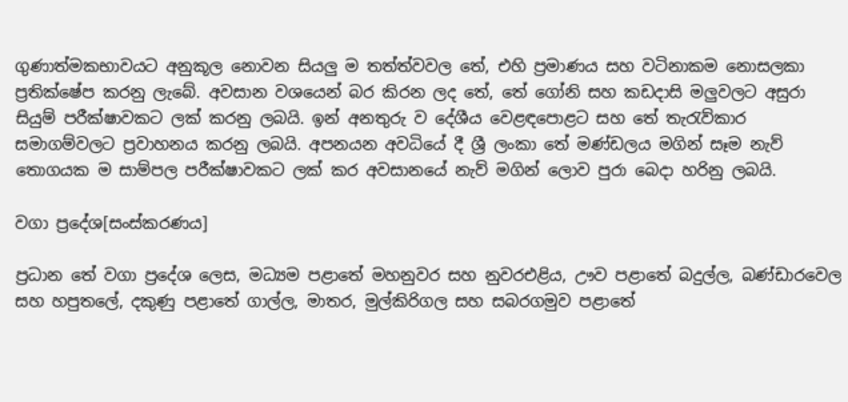ගුණාත්මකභාවයට අනුකූල නොවන සියලු ම තත්ත්වවල තේ, එහි ප්‍රමාණය සහ වටිනාකම නොසලකා ප්‍රතික්ෂේප කරනු ලැබේ. අවසාන වශයෙන් බර කිරන ලද තේ, තේ ගෝනි සහ කඩදාසි මලුවලට අසුරා සියුම් පරීක්ෂාවකට ලක් කරනු ලබයි. ඉන් අනතුරු ව දේශීය වෙළඳපොළට සහ තේ තැරැව්කාර සමාගම්වලට ප්‍රවාහනය කරනු ලබයි. අපනයන අවධියේ දී ශ්‍රී ලංකා තේ මණ්ඩලය මගින් සෑම නැව් තොගයක ම සාම්පල පරීක්ෂාවකට ලක් කර අවසානයේ නැව් මගින් ලොව පුරා බෙදා හරිනු ලබයි.

වගා ප්‍රදේශ[සංස්කරණය]

ප්‍රධාන තේ වගා ප්‍රදේශ ලෙස, මධ්‍යම පළාතේ මහනුවර සහ නුවරඑළිය, ඌව පළාතේ බදුල්ල, බණ්ඩාරවෙල සහ හපුතලේ, දකුණු පළාතේ ගාල්ල, මාතර, මුල්කිරිගල සහ සබරගමුව පළාතේ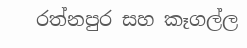රත්නපුර සහ කෑගල්ල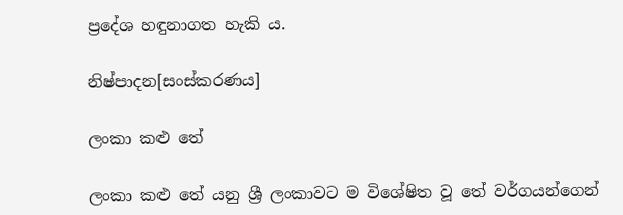ප්‍රදේශ හඳුනාගත හැකි ය.

නිෂ්පාදන[සංස්කරණය]

ලංකා කළු තේ

ලංකා කළු තේ යනු ශ්‍රී ලංකාවට ම විශේෂිත වූ තේ වර්ගයන්ගෙන්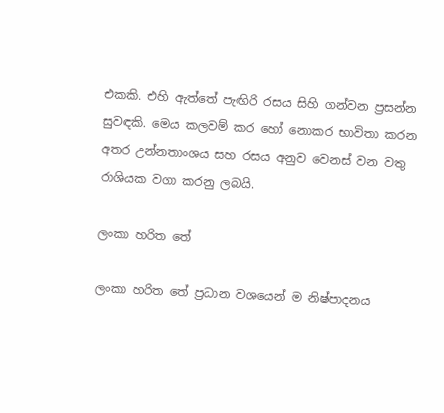එකකි. එහි ඇත්තේ පැඟිරි රසය සිහි ගන්වන ප්‍රසන්න සුවඳකි. මෙය කලවම් කර හෝ නොකර භාවිතා කරන අතර උන්නතාංශය සහ රසය අනුව වෙනස් වන වතු රාශියක වගා කරනු ලබයි.

ලංකා හරිත තේ

ලංකා හරිත තේ ප්‍රධාන වශයෙන් ම නිෂ්පාදනය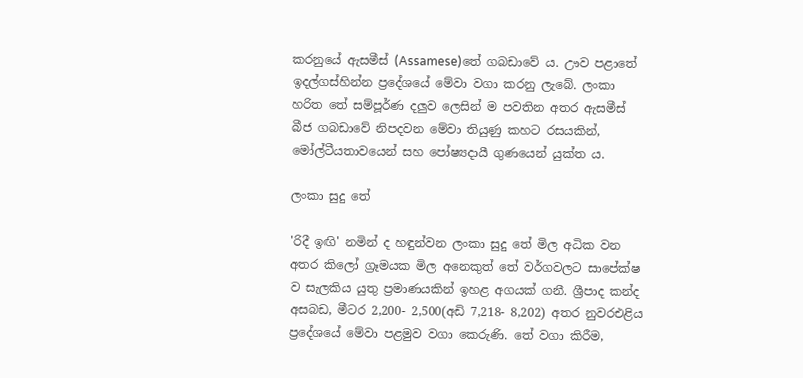කරනුයේ ඇසමීස් (Assamese)තේ ගබඩාවේ ය. ඌව පළාතේ ඉදල්ගස්හින්න ප්‍රදේශයේ මේවා වගා කරනු ලැබේ. ලංකා හරිත තේ සම්පූර්ණ දලුව ලෙසින් ම පවතින අතර ඇසමීස් බීජ ගබඩාවේ නිපදවන මේවා තියුණු කහට රසයකින්, මෝල්ටීයතාවයෙන් සහ පෝෂ්‍යදායී ගුණයෙන් යුක්ත ය.

ලංකා සුදු තේ

'රිදී ඉඟි' නමින් ද හඳුන්වන ලංකා සුදු තේ මිල අධික වන අතර කිලෝ ග්‍රෑමයක මිල අනෙකුත් තේ වර්ගවලට සාපේක්ෂ ව සැලකිය යුතු ප්‍රමාණයකින් ඉහළ අගයක් ගනී. ශ්‍රීපාද කන්ද අසබඩ, මීටර 2,200- 2,500(අඩි 7,218- 8,202) අතර නුවරඑළිය ප්‍රදේශයේ මේවා පළමුව වගා කෙරුණි. තේ වගා කිරීම,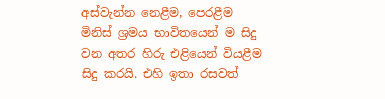අස්වැන්න නෙළීම, පෙරළීම මිනිස් ශ්‍රමය භාවිතයෙන් ම සිදු වන අතර හිරු එළියෙන් වියළීම සිදු කරයි. එහි ඉතා රසවත්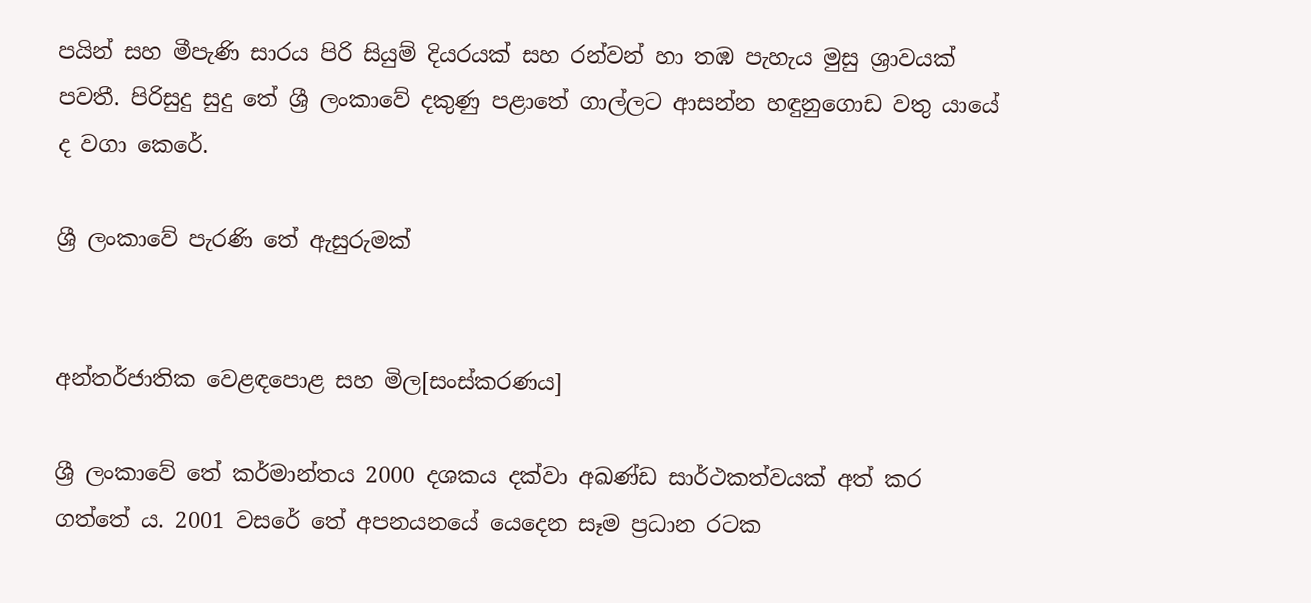පයින් සහ මීපැණි සාරය පිරි සියුම් දියරයක් සහ රන්වන් හා තඹ පැහැය මුසු ශ්‍රාවයක් පවතී. පිරිසුදු සුදු තේ ශ්‍රී ලංකාවේ දකුණු පළාතේ ගාල්ලට ආසන්න හඳුනුගොඩ වතු යායේ ද වගා කෙරේ.

ශ්‍රී ලංකාවේ පැරණි තේ ඇසුරුමක්


අන්තර්ජාතික වෙළඳපොළ සහ මිල[සංස්කරණය]

ශ්‍රී ලංකාවේ තේ කර්මාන්තය 2000 දශකය දක්වා අඛණ්ඩ සාර්ථකත්වයක් අත් කර ගත්තේ ය. 2001 වසරේ තේ අපනයනයේ යෙදෙන සෑම ප්‍රධාන රටක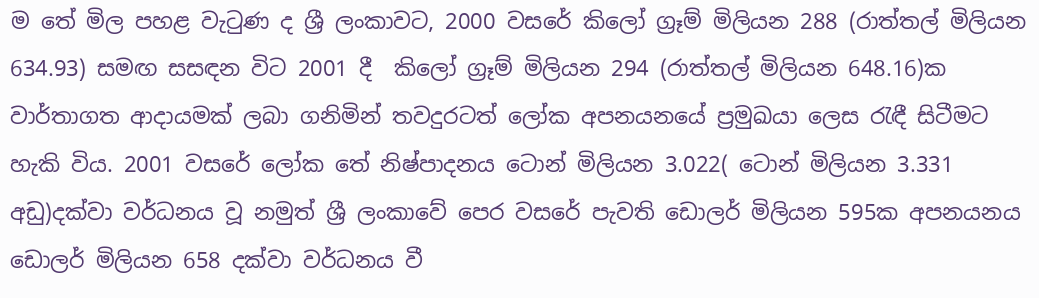ම තේ මිල පහළ වැටුණ ද ශ්‍රී ලංකාවට, 2000 වසරේ කිලෝ ග්‍රෑම් මිලියන 288 (රාත්තල් මිලියන 634.93) සමඟ සසඳන විට 2001 දී  කිලෝ ග්‍රෑම් මිලියන 294 (රාත්තල් මිලියන 648.16)ක වාර්තාගත ආදායමක් ලබා ගනිමින් තවදුරටත් ලෝක අපනයනයේ ප්‍රමුඛයා ලෙස රැඳී සිටීමට හැකි විය. 2001 වසරේ ලෝක තේ නිෂ්පාදනය ටොන් මිලියන 3.022( ටොන් මිලියන 3.331 අඩු)දක්වා වර්ධනය වූ නමුත් ශ්‍රී ලංකාවේ පෙර වසරේ පැවති ඩොලර් මිලියන 595ක අපනයනය ඩොලර් මිලියන 658 දක්වා වර්ධනය වී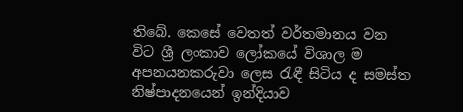තිබේ. කෙසේ වෙතත් වර්තමානය වන විට ශ්‍රී ලංකාව ලෝකයේ විශාල ම අපනයනකරුවා ලෙස රැඳී සිටිය ද සමස්ත නිෂ්පාදනයෙන් ඉන්දියාව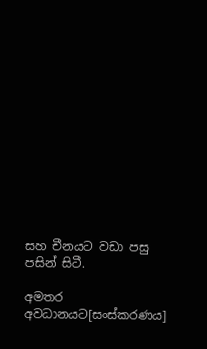සහ චීනයට වඩා පසු පසින් සිටී.

අමතර අවධානයට[සංස්කරණය]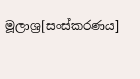මූලාශ්‍ර[සංස්කරණය]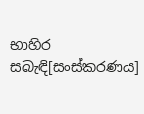භාහිර සබැඳි[සංස්කරණය]